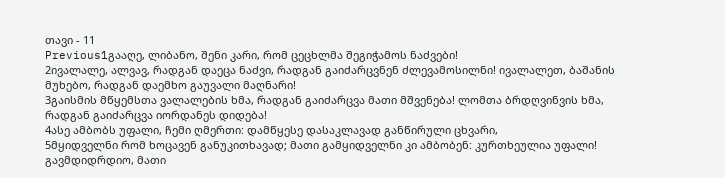თავი - 11
Previous1გააღე, ლიბანო, შენი კარი, რომ ცეცხლმა შეგიჭამოს ნაძვები!
2ივალალე, ალვავ, რადგან დაეცა ნაძვი, რადგან გაიძარცვნენ ძლევამოსილნი! ივალალეთ, ბაშანის მუხებო, რადგან დაემხო გაუვალი მაღნარი!
3გაისმის მწყემსთა ვალალების ხმა, რადგან გაიძარცვა მათი მშვენება! ლომთა ბრდღვინვის ხმა, რადგან გაიძარცვა იორდანეს დიდება!
4ასე ამბობს უფალი, ჩემი ღმერთი: დამწყესე დასაკლავად განწირული ცხვარი,
5მყიდველნი რომ ხოცავენ განუკითხავად; მათი გამყიდველნი კი ამბობენ: კურთხეულია უფალი! გავმდიდრდიო, მათი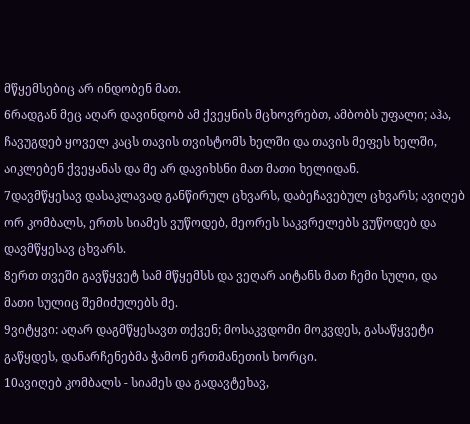მწყემსებიც არ ინდობენ მათ.
6რადგან მეც აღარ დავინდობ ამ ქვეყნის მცხოვრებთ, ამბობს უფალი; აჰა, ჩავუგდებ ყოველ კაცს თავის თვისტომს ხელში და თავის მეფეს ხელში, აიკლებენ ქვეყანას და მე არ დავიხსნი მათ მათი ხელიდან.
7დავმწყესავ დასაკლავად განწირულ ცხვარს, დაბეჩავებულ ცხვარს; ავიღებ ორ კომბალს, ერთს სიამეს ვუწოდებ, მეორეს საკვრელებს ვუწოდებ და დავმწყესავ ცხვარს.
8ერთ თვეში გავწყვეტ სამ მწყემსს და ვეღარ აიტანს მათ ჩემი სული, და მათი სულიც შემიძულებს მე.
9ვიტყვი: აღარ დაგმწყესავთ თქვენ; მოსაკვდომი მოკვდეს, გასაწყვეტი გაწყდეს, დანარჩენებმა ჭამონ ერთმანეთის ხორცი.
10ავიღებ კომბალს - სიამეს და გადავტეხავ,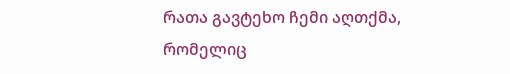რათა გავტეხო ჩემი აღთქმა, რომელიც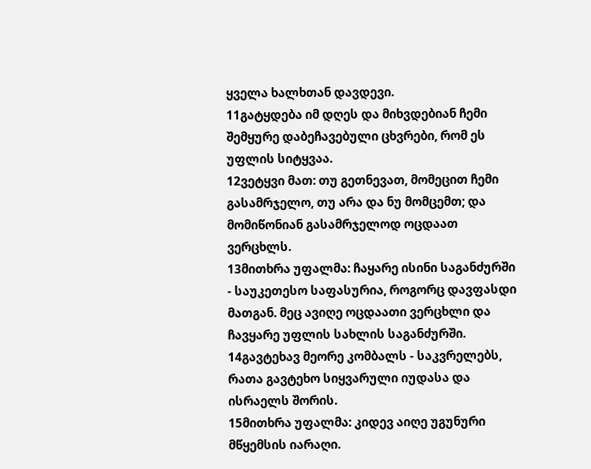ყველა ხალხთან დავდევი.
11გატყდება იმ დღეს და მიხვდებიან ჩემი შემყურე დაბეჩავებული ცხვრები, რომ ეს უფლის სიტყვაა.
12ვეტყვი მათ: თუ გეთნევათ, მომეცით ჩემი გასამრჯელო, თუ არა და ნუ მომცემთ; და მომიწონიან გასამრჯელოდ ოცდაათ ვერცხლს.
13მითხრა უფალმა: ჩაყარე ისინი საგანძურში - საუკეთესო საფასურია, როგორც დავფასდი მათგან. მეც ავიღე ოცდაათი ვერცხლი და ჩავყარე უფლის სახლის საგანძურში.
14გავტეხავ მეორე კომბალს - საკვრელებს, რათა გავტეხო სიყვარული იუდასა და ისრაელს შორის.
15მითხრა უფალმა: კიდევ აიღე უგუნური მწყემსის იარაღი.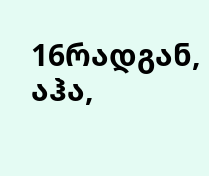16რადგან, აჰა,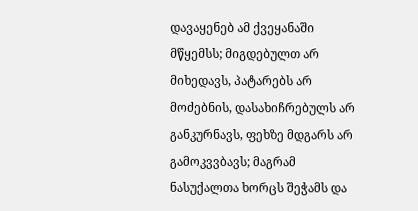დავაყენებ ამ ქვეყანაში მწყემსს; მიგდებულთ არ მიხედავს, პატარებს არ მოძებნის, დასახიჩრებულს არ განკურნავს, ფეხზე მდგარს არ გამოკვვბავს; მაგრამ ნასუქალთა ხორცს შეჭამს და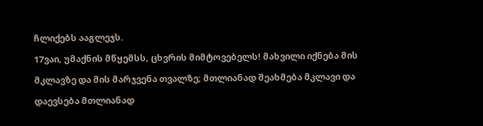ჩლიქებს ააგლეჯს.
17ვაი, უმაქნის მწყემსს, ცხვრის მიმტოვებელს! მახვილი იქნება მის მკლავზე და მის მარჯვენა თვალზე; მთლიანად შეახმება მკლავი და დაევსება მთლიანად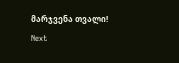მარჯვენა თვალი!
Next